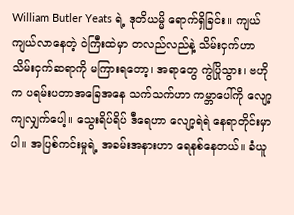William Butler Yeats ရဲ့ ဒုတိယမ္မိ ရောက်ရှိခြင်း။ ကျယ်ကျယ်လာနေတဲ့ ဝဲကြီးထဲမှာ တလည်လည်နဲ့ သိမ်းငှက်ဟာ သိမ်းငှက်ဆရာကို မကြားရတော့၊ အရာတွေ ကွဲပြိုသွား၊ ဗဟိုက ပရမ်းပတာအခြေအနေ သက်သက်ဟာ ကမ္ဘာပေါ်ကို လျော့ကျလျှက်ပေါ့။ သွေးရိပ်ရိပ် ဒီရေဟာ လျော့ရဲရဲ နေရာတိုင်းမှာပါ။ အပြစ်ကင်းမှုရဲ့ အခမ်းအနားဟာ ရေနစ်နေတယ်။ ခံယူ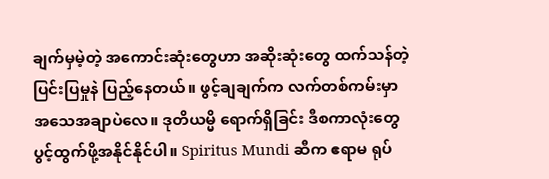ချက်မှမဲ့တဲ့ အကောင်းဆုံးတွေဟာ အဆိုးဆုံးတွေ ထက်သန်တဲ့ ပြင်းပြမှုနဲ ပြည့်နေတယ်။ ဖွင့်ချချက်က လက်တစ်ကမ်းမှာ အသေအချာပဲလေ။ ဒုတိယမ္မိ ရောက်ရှိခြင်း ဒီစကာလုံးတွေ ပွင့်ထွက်ဖို့အနိုင်နိုင်ပါ။ Spiritus Mundi ဆီက ဧရာမ ရုပ်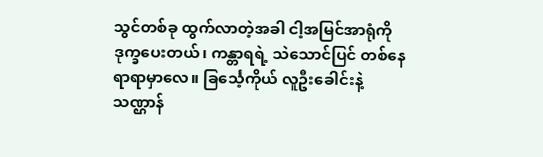သွင်တစ်ခု ထွက်လာတဲ့အခါ ငါ့အမြင်အာရုံကို ဒုက္ခပေးတယ်၊ ကန္တာရရဲ့ သဲသောင်ပြင် တစ်နေရာရာမှာလေ။ ခြင်္သေ့ကိုယ် လူဦးခေါင်းနဲ့ သဏ္ဌာန်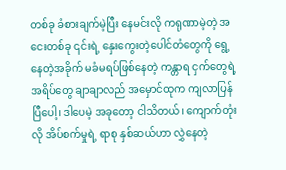တစ်ခု ခံစားချက်မဲ့ပြီး နေမင်းလို ကရုဏာမဲ့တဲ့ အငေးတစ်ခု ၎င်းရဲ့ နှေးကွေးတဲ့ပေါင်တံတွေကို ရွေ့နေတဲ့အခိုက် မခံမရပ်ဖြစ်နေတဲ့ ကန္တာရ ငှက်တွေရဲ့ အရိပ်တွေ ချာချာလည် အမှောင်ထုက ကျလာပြန်ပြီပေါ့၊ ဒါပေမဲ့ အခုတော့ ငါသိတယ်၊ ကျောက်တုံးလို အိပ်စက်မှုရဲ့ ရာစု နှစ်ဆယ်ဟာ လွှဲနေတဲ့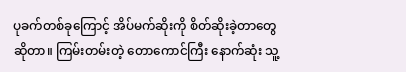ပုခက်တစ်ခုကြောင့် အိပ်မက်ဆိုးကို စိတ်ဆိုးခဲ့တာတွေဆိုတာ။ ကြမ်းတမ်းတဲ့ တောကောင်ကြီး နောက်ဆုံး သူ့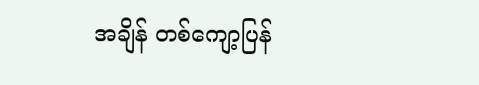အချိန် တစ်ကျော့ပြန်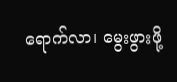ရောက်လာ၊ မွေးဖွားဖို့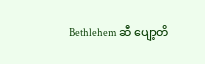Bethlehem ဆီ ပျော့တိ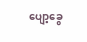ပျော့ခွေ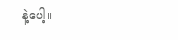နဲ့ပေါ့။